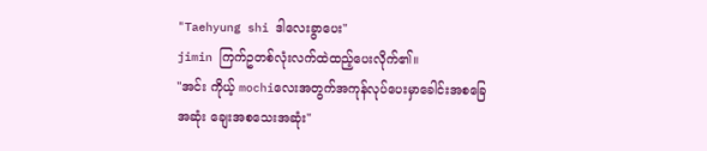"Taehyung shi ဒါလေးခွာပေး"
jimin ကြက်ဥတစ်လုံးလက်ထဲထည့်ပေးလိုက်၏။
"အင်း ကိုယ့် mochiလေးအတွက်အကုန်လုပ်ပေးမှာခေါင်းအစခြေအဆုံး ချေးအစသေးအဆုံး"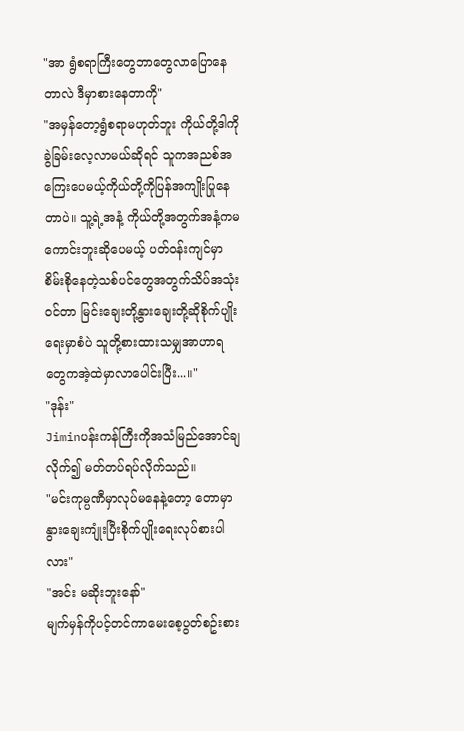"အာ ရွံစရာကြီးတွေဘာတွေလာပြောနေတာလဲ ဒီမှာစားနေတာကို"
"အမှန်တော့ရွံစရာမဟုတ်ဘူး ကိုယ်တို့ဒါကိုခွဲခြမ်းလေ့လာမယ်ဆိုရင် သူကအညစ်အကြေးပေမယ့်ကိုယ်တို့ကိုပြန်အကျိုးပြုနေတာပဲ။ သူ့ရဲ့အနံ့ ကိုယ်တို့အတွက်အနံ့ကမကောင်းဘူးဆိုပေမယ့် ပတ်ဝန်းကျင်မှာစိမ်းစိုနေတဲ့သစ်ပင်တွေအတွက်သိပ်အသုံးဝင်တာ မြင်းချေးတို့နွားချေးတို့ဆိုစိုက်ပျိုးရေးမှာစံပဲ သူတို့စားထားသမျှအာဟာရတွေကအဲ့ထဲမှာလာပေါင်းပြီး...။"
"ဒုန်း"
Jiminပန်းကန်ကြီးကိုအသံမြည်အောင်ချလိုက်၍ မတ်တပ်ရပ်လိုက်သည်။
"မင်းကုမ္ပဏီမှာလုပ်မနေနဲ့တော့ တောမှာနွားချေးကျုံးပြီးစိုက်ပျိုးရေးလုပ်စားပါလား"
"အင်း မဆိုးဘူးနော်"
မျက်မှန်ကိုပင့်တင်ကာမေးစေ့ပွတ်စဥ်းစား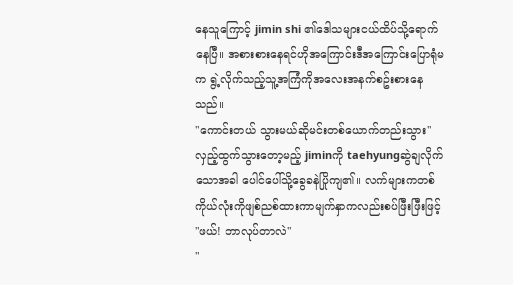နေသူကြောင့် jimin shi ၏ဒေါသများငယ်ထိပ်သို့ရောက်နေပြီ။ အစားစားနေရင်ဟိုအကြောင်းဒီအကြောင်းပြောရုံမက ရွဲ့လိုက်သည့်သူ့အကြံကိုအလေးအနက်စဥ်းစားနေသည်။
"ကောင်းတယ် သွားမယ်ဆိုမင်းတစ်ယောက်တည်းသွား"
လှည့်ထွက်သွားတော့မည့် jiminကို taehyungဆွဲချလိုက်သောအခါ ပေါင်ပေါ်သို့ခွေခနဲပြိုကျ၏။ လက်များကတစ်ကိုယ်လုံးကိုဖျစ်ညစ်ထားကာမျက်နှာကလည်းစပ်ဖြီးဖြီးဖြင့်
"ဖယ်! ဘာလုပ်တာလဲ"
"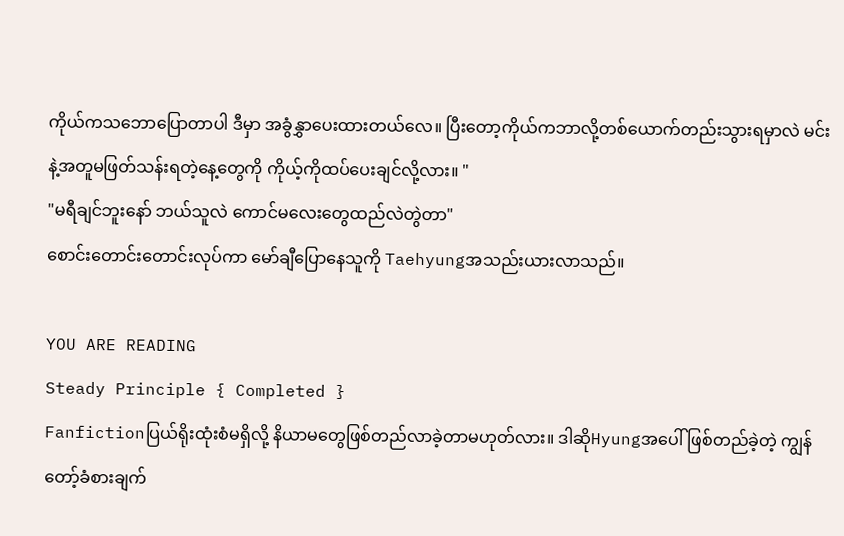ကိုယ်ကသဘောပြောတာပါ ဒီမှာ အခွံနွှာပေးထားတယ်လေ။ ပြီးတော့ကိုယ်ကဘာလို့တစ်ယောက်တည်းသွားရမှာလဲ မင်းနဲ့အတူမဖြတ်သန်းရတဲ့နေ့တွေကို ကိုယ့်ကိုထပ်ပေးချင်လို့လား။ "
"မရီချင်ဘူးနော် ဘယ်သူလဲ ကောင်မလေးတွေထည်လဲတွဲတာ"
စောင်းတောင်းတောင်းလုပ်ကာ မော်ချီပြောနေသူကို Taehyungအသည်းယားလာသည်။

YOU ARE READING
Steady Principle { Completed }
Fanfictionပြယ်ရိုးထုံးစံမရှိလို့ နိယာမတွေဖြစ်တည်လာခဲ့တာမဟုတ်လား။ ဒါဆိုHyungအပေါ်ဖြစ်တည်ခဲ့တဲ့ ကျွန်တော့်ခံစားချက်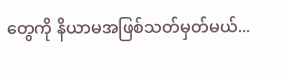တွေကို နိယာမအဖြစ်သတ်မှတ်မယ်...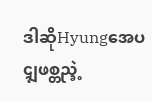ဒါဆိုHyungအေပၚျဖစ္တည္ခဲ့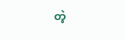တဲ့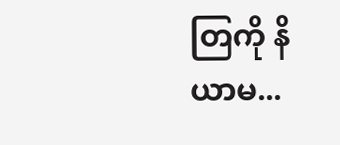တြကို နိယာမ...